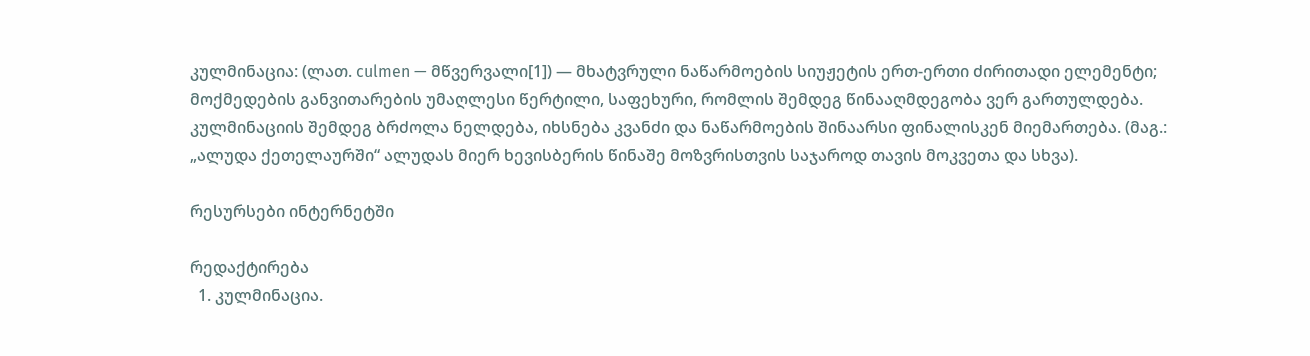კულმინაცია: (ლათ. culmen — მწვერვალი[1]) — მხატვრული ნაწარმოების სიუჟეტის ერთ-ერთი ძირითადი ელემენტი; მოქმედების განვითარების უმაღლესი წერტილი, საფეხური, რომლის შემდეგ წინააღმდეგობა ვერ გართულდება. კულმინაციის შემდეგ ბრძოლა ნელდება, იხსნება კვანძი და ნაწარმოების შინაარსი ფინალისკენ მიემართება. (მაგ.: „ალუდა ქეთელაურში“ ალუდას მიერ ხევისბერის წინაშე მოზვრისთვის საჯაროდ თავის მოკვეთა და სხვა).

რესურსები ინტერნეტში

რედაქტირება
  1. კულმინაცია.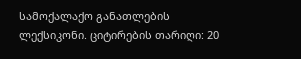სამოქალაქო განათლების ლექსიკონი. ციტირების თარიღი: 20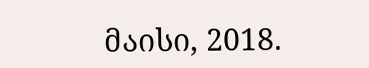მაისი, 2018.